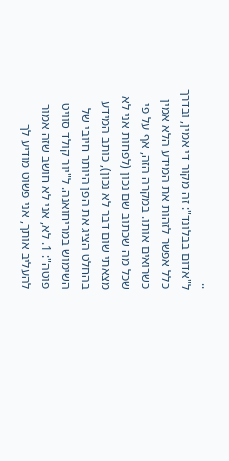..
ל"אדום בבלונד": זה מקור די אמין, ובדרך כלל אפשר לזהות את המידע הלא אמין כשרואים אותו. במקרה הזה, אף על פי שכל מה שכתוב שם נכון (לפחות אני לא מצאתי שום דבר לא נכון), כותב המידע בהחלט הציג את הפן היותר חיובי של השימוש במריחואנה. ל"יור קולד סוויט פוטה": 1. לא, אני לא חושב שזה אמור להעליב אותך, אני פשוט מודיע לך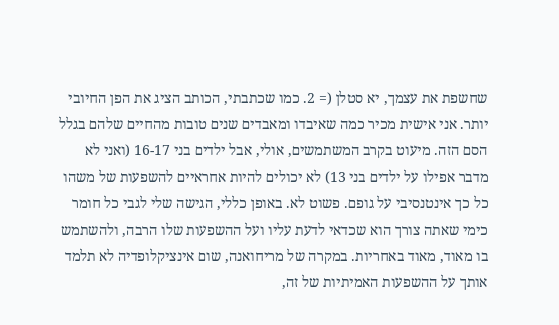שחשפת את עצמך, יא סטלן (= 2. כמו שכתבתי, הכותב הציג את הפן החיובי יותר. אני אישית מכיר כמה שאיבדו ומאבדים שנים טובות מהחיים שלהם בגלל הסם הזה. מיעוט בקרב המשתמשים, אולי, אבל ילדים בני 16-17 (ואני לא מדבר אפילו על ילדים בני 13) לא יכולים להיות אחראיים להשפעות של משהו כל כך אינטנסיבי על גופם. פשוט לא. באופן כללי, הגישה שלי לגבי כל חומר כימי שאתה צורך הוא שכדאי לדעת עליו ועל ההשפעות שלו הרבה, ולהשתמש בו מאוד, מאוד באחריות. במקרה של מריחואנה, שום אינציקלופדיה לא תלמד אותך על ההשפעות האמיתיות של זה,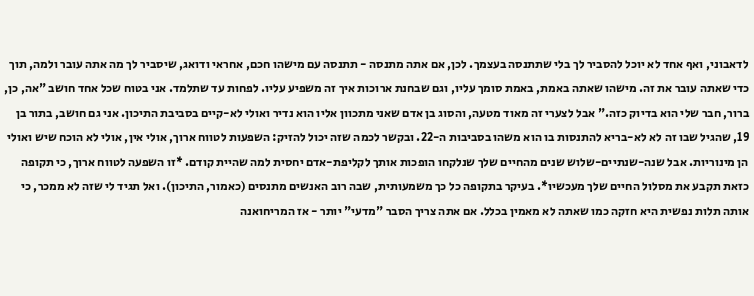לדאבוני, ואף אחד לא יוכל להסביר לך בלי שתתנסה בעצמך. לכן, אם אתה מתנסה - תתנסה עם מישהו חכם, אחראי ודואג, שיסביר לך מה אתה עובר ולמה, תוך כדי שאתה עובר את זה. מישהו שאתה באמת, באמת סומך עליו, וגם שבחנת ארוכות איך זה משפיע עליו. לפחות עד שתלמד. אני בטוח שכל אחד חושב "אה, כן, ברור, חבר שלי הוא בדיוק כזה." אבל לצערי זה מאוד מטעה, והסוג בן אדם שאני מתכוון אליו הוא נדיר ואולי לא-קיים בסביבת התיכון. אני גם חושב, בתור בן 19, שהגיל שבו זה לא לא-בריא להתנסות בו הוא משהו בסביבות ה-22. ובקשר לכמה שזה יכול להזיק: השפעות לטווח ארוך, אולי אין, אולי לא הוכח שיש ואולי הן מינוריות. אבל שנה-שנתיים-שלוש שנים מהחיים שלך שנלקחו הופכות אותך לקליפת-אדם יחסית למה שהיית קודם. *זו השפעה לטווח ארוך, כי תקופה כזאת תקבע את מסלול החיים שלך מעכשיו*. בעיקר בתקופה כל כך משמעותית, שבה רוב האנשים מתנסים (כאמור, התיכון). ואל תגיד לי שזה לא ממכר, כי אותה תלות נפשית היא חזקה כמו שאתה לא מאמין בכלל. אם אתה צריך הסבר "מדעי" יותר - אז המריחואנה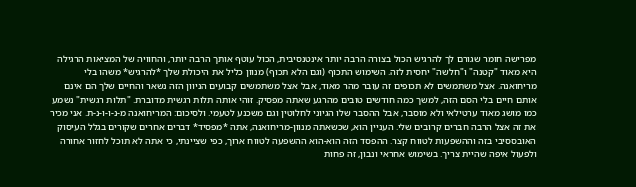מפרישה חומר שגורם לך להרגיש הכול בצורה הרבה יותר אינטנסיבית, הכול עוטף אותך הרבה יותר, והחוויה של המציאות הרגילה היא מאוד "קטנה" ו"חלשה" יחסית לזה. השימוש התכוף (וגם הלא תכוף) מנוון כליל את היכולת שלך *להרגיש* משהו בלי מריחואנה. אצל משתמשים לא תכופים זה עובר מהר מאוד, אבל אצל משתמשים קבועים הניוון הזה נשאר והחיים שלך הם אינם אותם חיים בלי הסם הזה, למשך כמה חודשים טובים מהרגע שאתה מפסיק. זוהי אותה תלות רגשית מדוברת. "תלות רגשית" נשמע כמו מושג מאוד ערטילאי ולא מוסבר, אבל ההסבר שלו הגיוני לחלוטין וגם משכנע לטעמי. ולסיכום: המריחואנה מ-נ-ו-ו-נ-ת. אני מכיר את זה אצל הרבה חברים קרובים שלי. העניין הוא, שכשאתה מנוון-מריחואנה, אתה *מפסיד* דברים אחרים שקורים בגלל העיסוק האובססיבי בזה וההשפעות לטווח קצר. ההפסד הזה הוא-הוא ההשפעה לטווח ארוך, כפי שציינתי, כי אתה לא תוכל לחזור אחורה ולפעול איפה שהיית צריך. בשימוש אחראי ונבון, זה פחות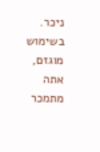ניכר. בשימוש מוגזם, אתה מתמכר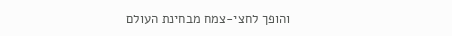והופך לחצי-צמח מבחינת העולם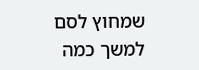שמחוץ לסם למשך כמה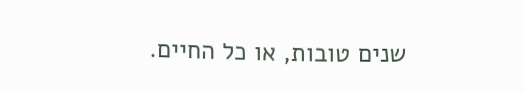שנים טובות, או כל החיים.